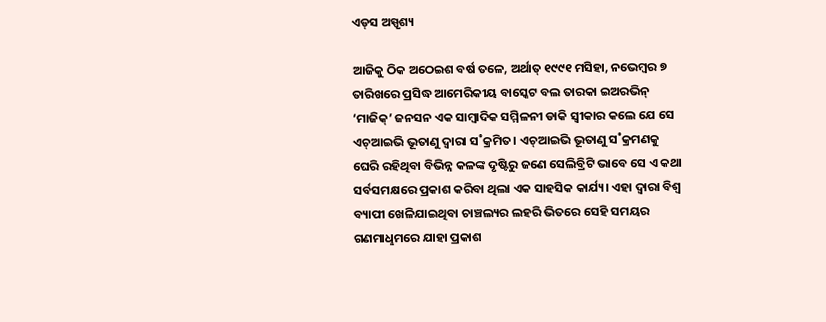ଏଡ୍‌ସ ଅସ୍ପୃଶ୍ୟ

ଆଜିକୁ ଠିକ ଅଠେଇଶ ବର୍ଷ ତଳେ, ଅର୍ଥାତ୍‌ ୧୯୯୧ ମସିହା, ନଭେମ୍ବର ୭ ତାରିଖରେ ପ୍ରସିଦ୍ଧ ଆମେରିକୀୟ ବାସ୍କେଟ ବଲ ତାରକା ଇଅରଭିନ୍‌ ‘ମାଜିକ୍‌’ ଜନସନ ଏକ ସାମ୍ବାଦିକ ସମ୍ମିଳନୀ ଡାକି ସ୍ବୀକାର କଲେ ଯେ ସେ ଏଚ୍‌ଆଇଭି ଭୂତାଣୁ ଦ୍ବାରା ସ˚କ୍ରମିତ। ଏଚ୍‌ଆଇଭି ଭୂତାଣୁ ସ˚କ୍ରମଣକୁ ଘେରି ରହିଥିବା ବିଭିନ୍ନ କଳଙ୍କ ଦୃଷ୍ଟିରୁ ଜଣେ ସେଲିବ୍ରିଟି ଭାବେ ସେ ଏ କଥା ସର୍ବସମକ୍ଷରେ ପ୍ରକାଶ କରିବା ଥିଲା ଏକ ସାହସିକ କାର୍ଯ୍ୟ। ଏହା ଦ୍ବାରା ବିଶ୍ବ ବ୍ୟାପୀ ଖେଳିଯାଇଥିବା ଚାଞ୍ଚଲ୍ୟର ଲହରି ଭିତରେ ସେହି ସମୟର ଗଣମାଧୢମରେ ଯାହା ପ୍ରକାଶ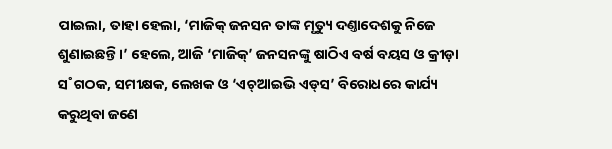ପାଇଲା, ତାହା ହେଲା, ‘ମାଜିକ୍‌ ଜନସନ ତାଙ୍କ ମୃତ୍ୟୁ ଦଣ୍ତାଦେଶକୁ ନିଜେ ଶୁଣାଇଛନ୍ତି।’ ହେଲେ, ଆଜି ‘ମାଜିକ୍‌’ ଜନସନଙ୍କୁ ଷାଠିଏ ବର୍ଷ ବୟସ ଓ କ୍ରୀଡ଼ା ସ˚ଗଠକ, ସମୀକ୍ଷକ, ଲେଖକ ଓ ‘ଏଚ୍‌ଆଇଭି ଏଡ୍‌ସ’ ବିରୋଧରେ କାର୍ଯ୍ୟ କରୁଥିବା ଜଣେ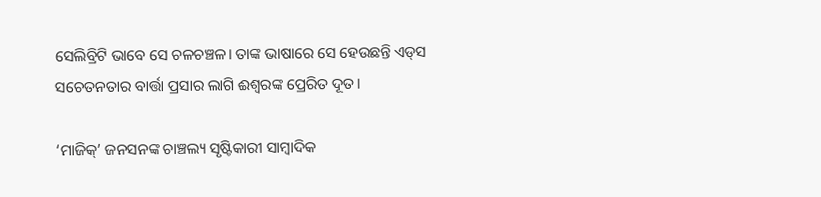ସେଲିବ୍ରିଟି ଭାବେ ସେ ଚଳଚଞ୍ଚଳ। ତାଙ୍କ ଭାଷାରେ ସେ ହେଉଛନ୍ତି ଏଡ୍‌ସ ସଚେତନତାର ବାର୍ତ୍ତା ପ୍ରସାର ଲାଗି ଈଶ୍ବରଙ୍କ ପ୍ରେରିତ ଦୂତ।

‘ମାଜିକ୍‌’ ଜନସନଙ୍କ ଚାଞ୍ଚଲ୍ୟ ସୃଷ୍ଟିକାରୀ ସାମ୍ବାଦିକ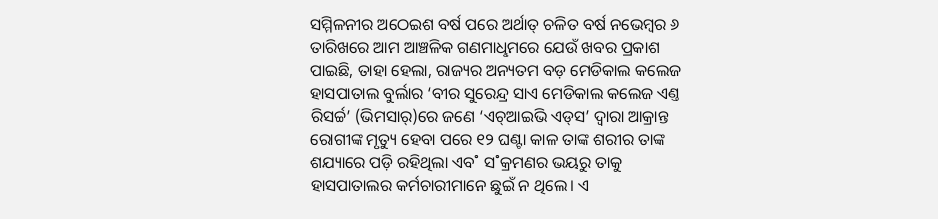ସମ୍ମିଳନୀର ଅଠେଇଶ ବର୍ଷ ପରେ ଅର୍ଥାତ୍‌ ଚଳିତ ବର୍ଷ ନଭେମ୍ବର ୬ ତାରିଖରେ ଆମ ଆଞ୍ଚଳିକ ଗଣମାଧୢମରେ ଯେଉଁ ଖବର ପ୍ରକାଶ ପାଇଛି, ତାହା ହେଲା, ରାଜ୍ୟର ଅନ୍ୟତମ ବଡ଼ ମେଡିକାଲ କଲେଜ ହାସପାତାଲ ବୁର୍ଲାର ‘ବୀର ସୁରେନ୍ଦ୍ର ସାଏ ମେଡିକାଲ କଲେଜ ଏଣ୍ତ ରିସର୍ଚ୍ଚ’ (ଭିମସାର‌୍‌)ରେ ଜଣେ ‘ଏଚ୍‌ଆଇଭି ଏଡ୍‌ସ’ ଦ୍ବାରା ଆକ୍ରାନ୍ତ ରୋଗୀଙ୍କ ମୃତ୍ୟୁ ହେବା ପରେ ୧୨ ଘଣ୍ଟା କାଳ ତାଙ୍କ ଶରୀର ତାଙ୍କ ଶଯ୍ୟାରେ ପଡ଼ି ରହିଥିଲା ଏବ˚ ସ˚କ୍ରମଣର ଭୟରୁ ତାକୁ ହାସପାତାଲର କର୍ମଚାରୀମାନେ ଛୁଇଁ ନ ଥିଲେ। ଏ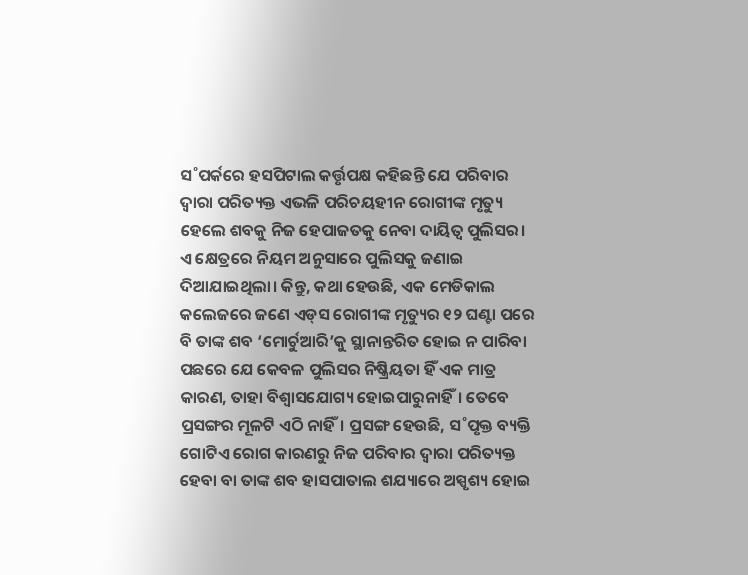ସ˚ପର୍କରେ ହସପିଟାଲ କର୍ତ୍ତୃପକ୍ଷ କହିଛନ୍ତି ଯେ ପରିବାର ଦ୍ବାରା ପରିତ୍ୟକ୍ତ ଏଭଳି ପରିଚୟହୀନ ରୋଗୀଙ୍କ ମୃତ୍ୟୁ ହେଲେ ଶବକୁ ନିଜ ହେପାଜତକୁ ନେବା ଦାୟିତ୍ବ ପୁଲିସର। ଏ କ୍ଷେତ୍ରରେ ନିୟମ ଅନୁସାରେ ପୁଲିସକୁ ଜଣାଇ ଦିଆଯାଇଥିଲା। କିନ୍ତୁ, କଥା ହେଉଛି, ଏକ ମେଡିକାଲ କଲେଜରେ ଜଣେ ଏଡ୍‌ସ ରୋଗୀଙ୍କ ମୃତ୍ୟୁର ୧୨ ଘଣ୍ଟା ପରେ ବି ତାଙ୍କ ଶବ ‘ମୋର୍ଚୁଆରି’କୁ ସ୍ଥାନାନ୍ତରିତ ହୋଇ ନ ପାରିବା ପଛରେ ଯେ କେବଳ ପୁଲିସର ନିଷ୍କ୍ରିୟତା ହିଁ ଏକ ମାତ୍ର କାରଣ, ତାହା ବିଶ୍ବାସଯୋଗ୍ୟ ହୋଇପାରୁନାହିଁ। ତେବେ ପ୍ରସଙ୍ଗର ମୂଳଟି ଏଠି ନାହିଁ। ପ୍ରସଙ୍ଗ ହେଉଛି, ସ˚ପୃକ୍ତ ବ୍ୟକ୍ତି ଗୋଟିଏ ରୋଗ କାରଣରୁ ନିଜ ପରିବାର ଦ୍ବାରା ପରିତ୍ୟକ୍ତ ହେବା ବା ତାଙ୍କ ଶବ ହାସପାତାଲ ଶଯ୍ୟାରେ ଅସ୍ପୃଶ୍ୟ ହୋଇ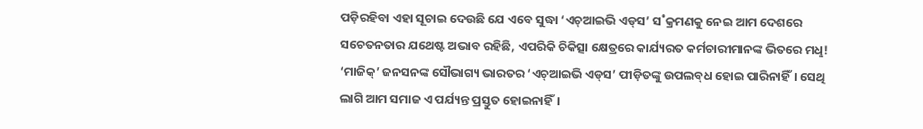ପଡ଼ିରହିବା ଏହା ସୂଚାଇ ଦେଉଛି ଯେ ଏବେ ସୁଦ୍ଧା ‘ଏଚ୍‌ଆଇଭି ଏଡ୍‌ସ’ ସ˚କ୍ରମଣକୁ ନେଇ ଆମ ଦେଶରେ ସଚେତନତାର ଯଥେଷ୍ଟ ଅଭାବ ରହିଛି, ଏପରିକି ଚିକିତ୍ସା କ୍ଷେତ୍ରରେ କାର୍ଯ୍ୟରତ କର୍ମଚାରୀମାନଙ୍କ ଭିତରେ ମଧୢ! ‘ମାଜିକ୍‌’ ଜନସନଙ୍କ ସୌଭାଗ୍ୟ ଭାରତର ‘ଏଚ୍‌ଆଇଭି ଏଡ୍‌ସ’ ପୀଡ଼ିତଙ୍କୁ ଉପଲବ୍‌ଧ ହୋଇ ପାରିନାହିଁ। ସେଥି ଲାଗି ଆମ ସମାଜ ଏ ପର୍ଯ୍ୟନ୍ତ ପ୍ରସ୍ତୁତ ହୋଇନାହିଁ।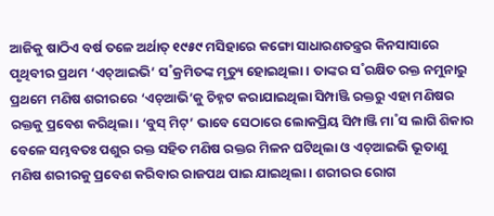ଆଜିକୁ ଷାଠିଏ ବର୍ଷ ତଳେ ଅର୍ଥାତ୍‌ ୧୯୫୯ ମସିହାରେ କଙ୍ଗୋ ସାଧାରଣତନ୍ତ୍ରର କିନସାସାରେ ପୃଥିବୀର ପ୍ରଥମ ‘ଏଚ୍‌ଆଇଭି’ ସ˚କ୍ରମିତଙ୍କ ମୃତ୍ୟୁ ହୋଇଥିଲା। ତାଙ୍କର ସ˚ରକ୍ଷିତ ରକ୍ତ ନମୁନାରୁ ପ୍ରଥମେ ମଣିଷ ଶରୀରରେ ‘ଏଚ୍‌ଆଭି’କୁ ଚିହ୍ନଟ କରାଯାଇଥିଲା ସିମ୍ପାଞ୍ଜି ରକ୍ତରୁ ଏହା ମଣିଷର ରକ୍ତକୁ ପ୍ରବେଶ କରିଥିଲା। ‘ବୁସ୍‌ ମିଟ୍‌’ ଭାବେ ସେଠାରେ ଲୋକପ୍ରିୟ ସିମ୍ପାଞ୍ଜି ମା˚ସ ଲାଗି ଶିକାର ବେଳେ ସମ୍ଭବତଃ ପଶୁର ରକ୍ତ ସହିତ ମଣିଷ ରକ୍ତର ମିଳନ ଘଟିଥିଲା ଓ ଏଚ୍‌ଆଇଭି ଭୂତାଣୁ ମଣିଷ ଶରୀରକୁ ପ୍ରବେଶ କରିବାର ରାଜପଥ ପାଇ ଯାଇଥିଲା। ଶରୀରର ରୋଗ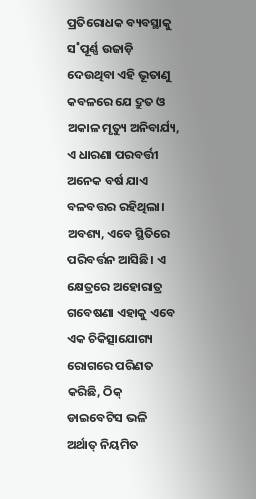ପ୍ରତିରୋଧକ ବ୍ୟବସ୍ଥାକୁ ସ˚ପୂର୍ଣ୍ଣ ଉଜାଡ଼ି ଦେଉଥିବା ଏହି ଭୂତାଣୁ କବଳରେ ଯେ ଦ୍ରୁତ ଓ ଅକାଳ ମୃତ୍ୟୁ ଅନିବାର୍ଯ୍ୟ, ଏ ଧାରଣା ପରବର୍ତ୍ତୀ ଅନେକ ବର୍ଷ ଯାଏ ବଳବତ୍ତର ରହିଥିଲା। ଅବଶ୍ୟ, ଏବେ ସ୍ଥିତିରେ ପରିବର୍ତ୍ତନ ଆସିଛି। ଏ କ୍ଷେତ୍ରରେ ଅହୋରାତ୍ର ଗବେଷଣା ଏହାକୁ ଏବେ ଏକ ଚିକିତ୍ସାଯୋଗ୍ୟ ରୋଗରେ ପରିଣତ କରିଛି, ଠିକ୍‌ ଡାଇବେଟିସ ଭଳି ଅର୍ଥାତ୍‌ ନିୟମିତ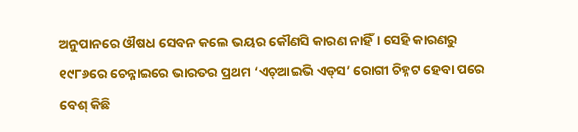ଅନୁପାନରେ ଔଷଧ ସେବନ କଲେ ଭୟର କୌଣସି କାରଣ ନାହିଁ। ସେହି କାରଣରୁ ୧୯୮୬ରେ ଚେନ୍ନାଇରେ ଭାରତର ପ୍ରଥମ ‘ଏଚ୍‌ଆଇଭି ଏଡ୍‌ସ’ ରୋଗୀ ଚିହ୍ନଟ ହେବା ପରେ ବେଶ୍‌ କିଛି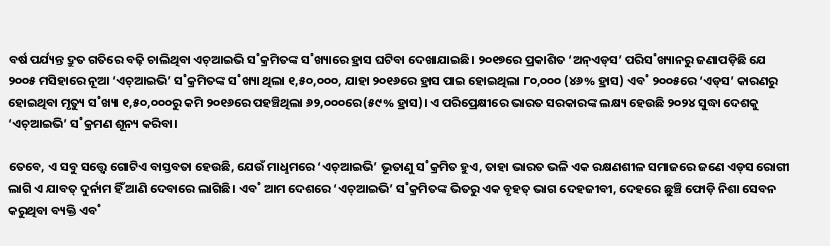ବର୍ଷ ପର୍ଯ୍ୟନ୍ତ ଦ୍ରୁତ ଗତିରେ ବଢ଼ି ଚାଲିଥିବା ଏଚ୍‌ଆଇଭି ସ˚କ୍ରମିତଙ୍କ ସ˚ଖ୍ୟାରେ ହ୍ରାସ ଘଟିବା ଦେଖାଯାଇଛି। ୨୦୧୭ରେ ପ୍ରକାଶିତ ‘ଅନ୍‌ଏଡ୍‌ସ’ ପରିସ˚ଖ୍ୟାନରୁ ଜଣାପଡ଼ିଛି ଯେ ୨୦୦୫ ମସିହାରେ ନୂଆ ‘ଏଚ୍‌ଆଇଭି’ ସ˚କ୍ରମିତଙ୍କ ସ˚ଖ୍ୟା ଥିଲା ୧,୫୦,୦୦୦, ଯାହା ୨୦୧୬ରେ ହ୍ରାସ ପାଇ ହୋଇଥିଲା ୮୦,୦୦୦ (୪୬% ହ୍ରାସ) ଏବ˚ ୨୦୦୫ରେ ‘ଏଡ୍‌ସ’ କାରଣରୁ ହୋଇଥିବା ମୃତ୍ୟୁ ସ˚ଖ୍ୟା ୧,୫୦,୦୦୦ରୁ କମି ୨୦୧୬ରେ ପହଞ୍ଚିଥିଲା ୬୨,୦୦୦ରେ(୫୯% ହ୍ରାସ)। ଏ ପରିପ୍ରେକ୍ଷୀରେ ଭାରତ ସରକାରଙ୍କ ଲକ୍ଷ୍ୟ ହେଉଛି ୨୦୨୪ ସୁଦ୍ଧା ଦେଶକୁ ‘ଏଚ୍‌ଆଇଭି’ ସ˚କ୍ରମଣ ଶୂନ୍ୟ କରିବା।

ତେବେ, ଏ ସବୁ ସତ୍ତ୍ବେ ଗୋଟିଏ ବାସ୍ତବତା ହେଉଛି, ଯେଉଁ ମାଧୢମରେ ‘ଏଚ୍‌ଆଇଭି’ ଭୂତାଣୁ ସ˚କ୍ରମିତ ହୁଏ, ତାହା ଭାରତ ଭଳି ଏକ ରକ୍ଷଣଶୀଳ ସମାଜରେ ଜଣେ ଏଡ୍‌ସ ରୋଗୀ ଲାଗି ଏ ଯାବତ୍‌ ଦୁର୍ନାମ ହିଁ ଆଣି ଦେବାରେ ଲାଗିଛି। ଏବ˚ ଆମ ଦେଶରେ ‘ଏଚ୍‌ଆଇଭି’ ସ˚କ୍ରମିତଙ୍କ ଭିତରୁ ଏକ ବୃହତ୍‌ ଭାଗ ଦେହଜୀବୀ, ଦେହରେ ଛୁଞ୍ଚି ଫୋଡ଼ି ନିଶା ସେବନ କରୁଥିବା ବ୍ୟକ୍ତି ଏବ˚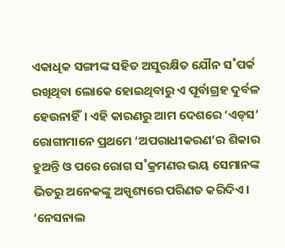ଏକାଧିକ ସଙ୍ଗୀଙ୍କ ସହିତ ଅସୁରକ୍ଷିତ ଯୌନ ସ˚ପର୍କ ରଖିଥିବା ଲୋକେ ହୋଇଥିବାରୁ ଏ ପୂର୍ବାଗ୍ରହ ଦୁର୍ବଳ ହେଉନାହିଁ। ଏହି କାରଣରୁ ଆମ ଦେଶରେ ‘ଏଡ୍‌ସ’ ରୋଗୀମାନେ ପ୍ରଥମେ ‘ଅପରାଧୀକରଣ’ର ଶିକାର ହୁଅନ୍ତି ଓ ପରେ ରୋଗ ସ˚କ୍ରମଣର ଭୟ ସେମାନଙ୍କ ଭିତରୁ ଅନେକଙ୍କୁ ଅସ୍ପୃଶ୍ୟରେ ପରିଣତ କରିଦିଏ। ‘ନେସନାଲ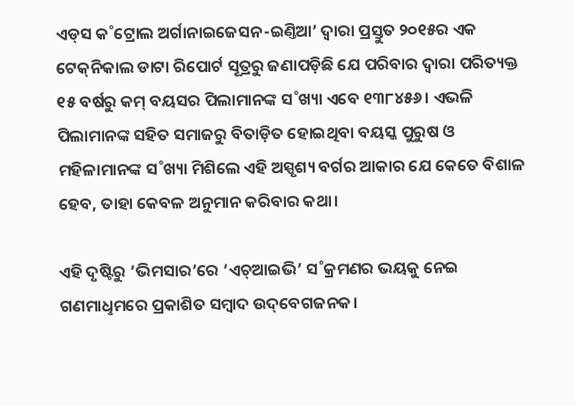ଏଡ୍‌ସ କ˚ଟ୍ରୋଲ ଅର୍ଗାନାଇଜେସନ-ଇଣ୍ତିଆ’ ଦ୍ବାରା ପ୍ରସ୍ତୁତ ୨୦୧୫ର ଏକ ଟେକ୍‌ନିକାଲ ଡାଟା ରିପୋର୍ଟ ସୂତ୍ରରୁ ଜଣାପଡ଼ିଛି ଯେ ପରିବାର ଦ୍ବାରା ପରିତ୍ୟକ୍ତ ୧୫ ବର୍ଷରୁ କମ୍‌ ବୟସର ପିଲାମାନଙ୍କ ସ˚ଖ୍ୟା ଏବେ ୧୩୮୪୫୬। ଏଭଳି ପିଲାମାନଙ୍କ ସହିତ ସମାଜରୁ ବିତାଡ଼ିତ ହୋଇଥିବା ବୟସ୍କ ପୁରୁଷ ଓ ମହିଳାମାନଙ୍କ ସ˚ଖ୍ୟା ମିଶିଲେ ଏହି ଅସ୍ପୃଶ୍ୟ ବର୍ଗର ଆକାର ଯେ କେତେ ବିଶାଳ ହେବ, ତାହା କେବଳ ଅନୁମାନ କରିବାର କଥା।

ଏହି ଦୃଷ୍ଟିରୁ ‘ଭିମସାର’ରେ ‘ଏଚ୍‌ଆଇଭି’ ସ˚କ୍ରମଣର ଭୟକୁ ନେଇ ଗଣମାଧୢମରେ ପ୍ରକାଶିତ ସମ୍ବାଦ ଉଦ୍‌ବେଗଜନକ।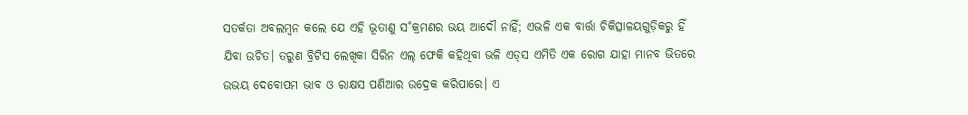ସତର୍କତା ଅବଲମ୍ବନ କଲେ ଯେ ଏହି ଭୂତାଣୁ ସ˚କ୍ରମଣର ଭୟ ଆଦୌ ନାହିଁ; ଏଭଳି ଏକ ବାର୍ତ୍ତା ଚିକିତ୍ସାଳୟଗୁଡ଼ିକରୁ ହିଁ ଯିବା ଉଚିତ। ତରୁଣ ବ୍ରିଟିସ ଲେଖିକା ସିରିନ ଏଲ୍‌ ଫେକି କହିଥିବା ଭଳି ଏଡ୍‌ସ ଏମିତି ଏକ ରୋଗ ଯାହା ମାନବ ଭିତରେ ଉଭୟ ଦେବୋପମ ଭାବ ଓ ରାକ୍ଷସ ପଣିଆର ଉଦ୍ରେକ କରିପାରେ। ଏ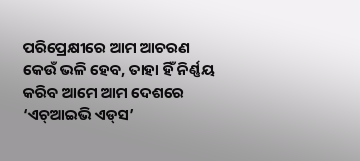ପରିପ୍ରେକ୍ଷୀରେ ଆମ ଆଚରଣ କେଉଁ ଭଳି ହେବ, ତାହା ହିଁ ନିର୍ଣ୍ଣୟ କରିବ ଆମେ ଆମ ଦେଶରେ ‘ଏଚ୍‌ଆଇଭି ଏଡ୍‌ସ’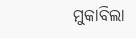ମୁକାବିଲା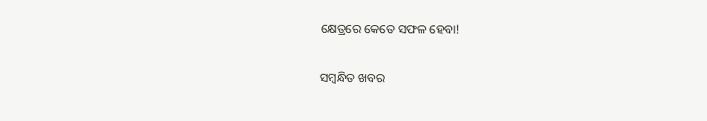କ୍ଷେତ୍ରରେ କେତେ ସଫଳ ହେବା!

ସମ୍ବନ୍ଧିତ ଖବର